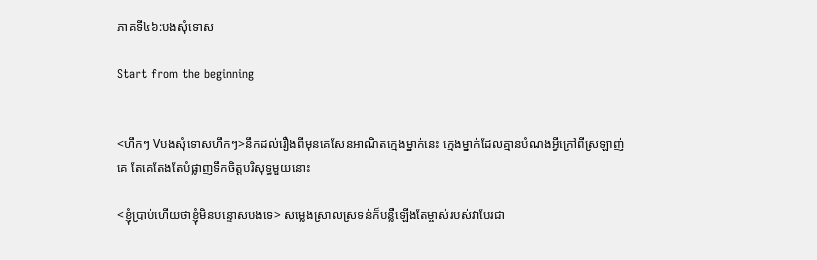ភាគទី៤៦:បងសុំទោស

Start from the beginning


<ហឹកៗ Vបងសុំទោសហឹកៗ>នឹកដល់រឿងពីមុនគេសែនអាណិតក្មេងម្នាក់នេះ ក្មេងម្នាក់ដែលគ្មានបំណងអ្វីក្រៅពីស្រឡាញ់គេ តែគេតែងតែបំផ្លាញទឹកចិត្តបរិសុទ្ធមួយនោះ

<ខ្ញុំប្រាប់ហើយថាខ្ញុំមិនបន្ទោសបងទេ> សម្លេងស្រាលស្រទន់ក៏បន្លឺឡើងតែម្ចាស់របស់វាបែរជា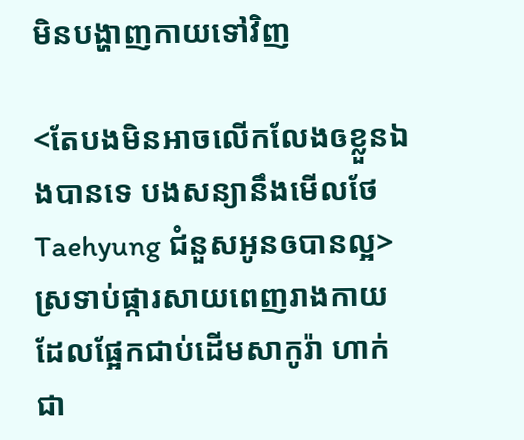មិនបង្ហាញកាយទៅវិញ

<តែបងមិនអាចលើកលែងឲខ្លួនឯងបានទេ បងសន្យានឹងមើលថែTaehyung ជំនួសអូនឲបានល្អ> ស្រទាប់ផ្ការសាយពេញរាងកាយដែលផ្អែកជាប់ដើមសាកូរ៉ា ហាក់ជា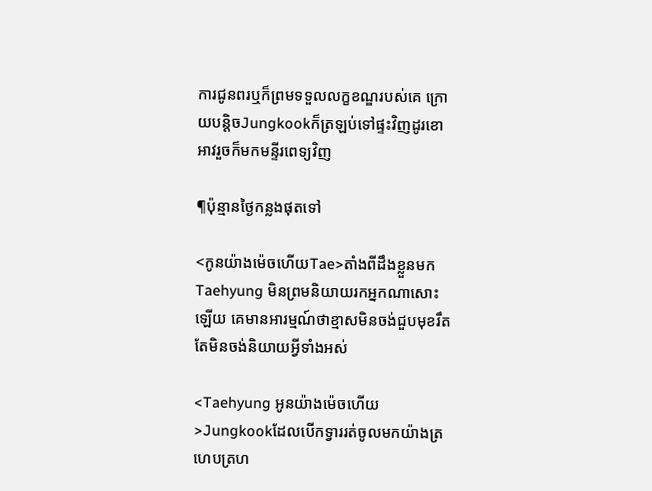ការជូនពរឬក៏ព្រមទទួលលក្ខខណ្ឌរបស់គេ ក្រោយបន្តិចJungkookក៏ត្រឡប់ទៅផ្ទះវិញដូរខោអាវរួចក៏មកមន្ទីរពេទ្យវិញ

¶ប៉ុន្មានថ្ងៃកន្លងផុតទៅ

<កូនយ៉ាងម៉េចហើយTae>តាំងពីដឹងខ្លួនមកTaehyung មិនព្រមនិយាយរកអ្នកណាសោះឡើយ គេមានអារម្មណ៍ថាខ្មាសមិនចង់ជួបមុខរឹតតែមិនចង់និយាយអ្វីទាំងអស់

<Taehyung អូនយ៉ាងម៉េចហើយ>Jungkookដែលបើកទ្វាររត់ចូលមកយ៉ាងត្រហេបត្រហ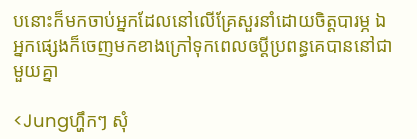បនោះក៏មកចាប់អ្នកដែលនៅលើគ្រែសួរនាំដោយចិត្តបារម្ភ ឯអ្នកផ្សេងក៏ចេញមកខាងក្រៅទុកពេលឲប្ដីប្រពន្ធគេបាននៅជាមួយគ្នា

<Jungហ្ហឹកៗ សុំ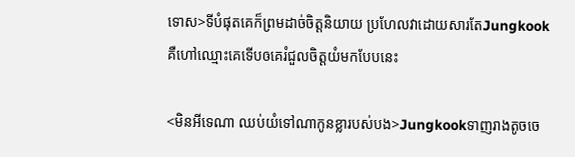ទោស>ទីបំផុតគេក៏ព្រមដាច់ចិត្តនិយាយ ប្រហែលវាដោយសារតែJungkookគឺហៅឈ្មោះគេទើបឲគេរំជួលចិត្តយំមកបែបនេះ

<មិនអីទេណា ឈប់យំទៅណាកូនខ្លារបស់បង>Jungkookទាញរាងតូចចេ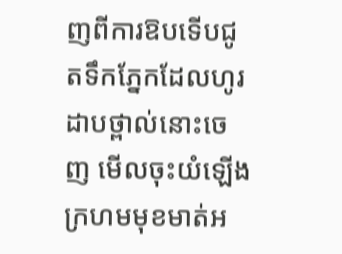ញពីការឱបទើបជូតទឹកភ្នែកដែលហូរដាបថ្ពាល់នោះចេញ មើលចុះយំឡើងក្រហមមុខមាត់អ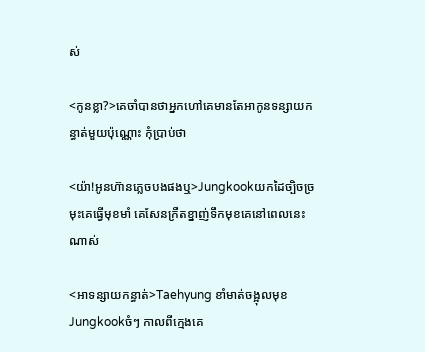ស់

<កូនខ្លា?>គេចាំបានថាអ្នកហៅគេមានតែអាកូនទន្សាយកន្ធាត់មួយប៉ុណ្ណោះ កុំប្រាប់ថា

<យ៉ា!អូនហ៊ានភ្លេចបងផងឬ>Jungkookយកដៃច្បិចច្រមុះគេធ្វើមុខមាំ គេសែនក្រឺតខ្នាញ់ទឹកមុខគេនៅពេលនេះណាស់

<អាទន្សាយកន្ធាត់>Taehyung ខាំមាត់ចង្អុលមុខJungkookចំៗ កាលពីក្មេងគេ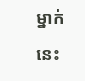ម្នាក់នេះ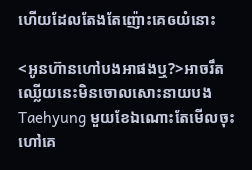ហើយដែលតែងតែញ៉ោះគេឲយំនោះ

<អូនហ៊ានហៅបងអាផងឬ?>អាចរឹតឈ្លើយនេះមិនចោលសោះនាយបងTaehyung មួយខែឯណោះតែមើលចុះហៅគេ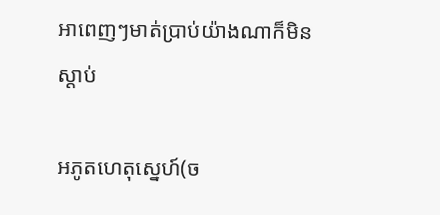អាពេញៗមាត់ប្រាប់យ៉ាងណាក៏មិនស្ដាប់

អភូតហេតុស្នេហ៍(ច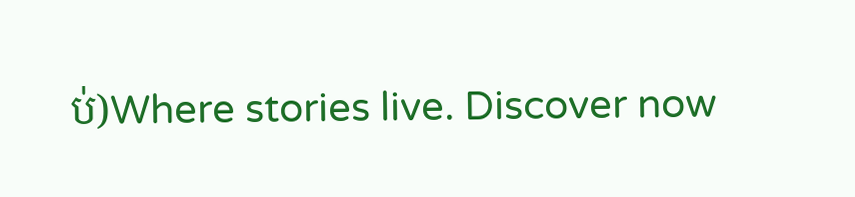ប់)Where stories live. Discover now